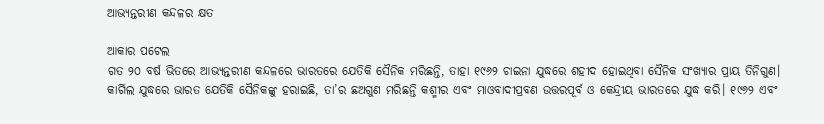ଆଭ୍ୟନ୍ତରୀଣ କନ୍ଦଳର କ୍ଷତ

ଆକାର ପଟେଲ
ଗତ ୨୦ ବର୍ଷ ଭିତରେ ଆଭ୍ୟନ୍ତରୀଣ କନ୍ଦଳରେ ଭାରତରେ ଯେତିକି ସୈନିକ ମରିଛନ୍ତି, ତାହା ୧୯୬୨ ଚାଇନା ଯୁଦ୍ଧରେ ଶହୀଦ ହୋଇଥିବା ସୈନିକ ସଂଖ୍ୟାର ପ୍ରାୟ ତିନିଗୁଣ। କାର୍ଗିଲ ଯୁଦ୍ଧରେ ଭାରତ ଯେତିକି ସୈନିକଙ୍କୁ ହରାଇଛି, ତା’ର ଛଅଗୁଣ ମରିଛନ୍ତି କଶ୍ମୀର ଏବଂ ମାଓବାଦୀପ୍ରବଣ ଉତ୍ତରପୂର୍ବ ଓ କେନ୍ଦ୍ରୀୟ ଭାରତରେ ଯୁଦ୍ଧ କରି। ୧୯୬୨ ଏବଂ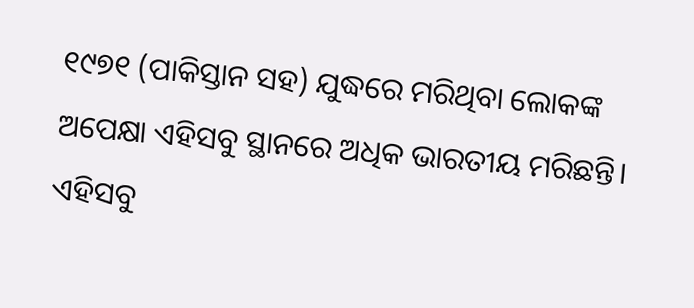୧୯୭୧ (ପାକିସ୍ତାନ ସହ) ଯୁଦ୍ଧରେ ମରିଥିବା ଲୋକଙ୍କ ଅପେକ୍ଷା ଏହିସବୁ ସ୍ଥାନରେ ଅଧିକ ଭାରତୀୟ ମରିଛନ୍ତି। ଏହିସବୁ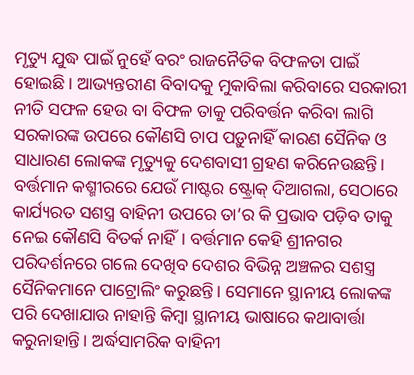ମୃତ୍ୟୁ ଯୁଦ୍ଧ ପାଇଁ ନୁହେଁ ବରଂ ରାଜନୈତିକ ବିଫଳତା ପାଇଁ ହୋଇଛି। ଆଭ୍ୟନ୍ତରୀଣ ବିବାଦକୁ ମୁକାବିଲା କରିବାରେ ସରକାରୀ ନୀତି ସଫଳ ହେଉ ବା ବିଫଳ ତାକୁ ପରିବର୍ତ୍ତନ କରିବା ଲାଗି ସରକାରଙ୍କ ଉପରେ କୌଣସି ଚାପ ପଡ଼ୁନାହିଁ କାରଣ ସୈନିକ ଓ ସାଧାରଣ ଲୋକଙ୍କ ମୃତ୍ୟୁକୁ ଦେଶବାସୀ ଗ୍ରହଣ କରିନେଉଛନ୍ତି। ବର୍ତ୍ତମାନ କଶ୍ମୀରରେ ଯେଉଁ ମାଷ୍ଟର ଷ୍ଟ୍ରୋକ୍‌ ଦିଆଗଲା, ସେଠାରେ କାର୍ଯ୍ୟରତ ସଶସ୍ତ୍ର ବାହିନୀ ଉପରେ ତା’ର କି ପ୍ରଭାବ ପଡ଼ିବ ତାକୁ ନେଇ କୌଣସି ବିତର୍କ ନାହିଁ। ବର୍ତ୍ତମାନ କେହି ଶ୍ରୀନଗର ପରିଦର୍ଶନରେ ଗଲେ ଦେଖିବ ଦେଶର ବିଭିନ୍ନ ଅଞ୍ଚଳର ସଶସ୍ତ୍ର ସୈନିକମାନେ ପାଟ୍ରୋଲିଂ କରୁଛନ୍ତି। ସେମାନେ ସ୍ଥାନୀୟ ଲୋକଙ୍କ ପରି ଦେଖାଯାଉ ନାହାନ୍ତି କିମ୍ବା ସ୍ଥାନୀୟ ଭାଷାରେ କଥାବାର୍ତ୍ତା କରୁନାହାନ୍ତି। ଅର୍ଦ୍ଧସାମରିକ ବାହିନୀ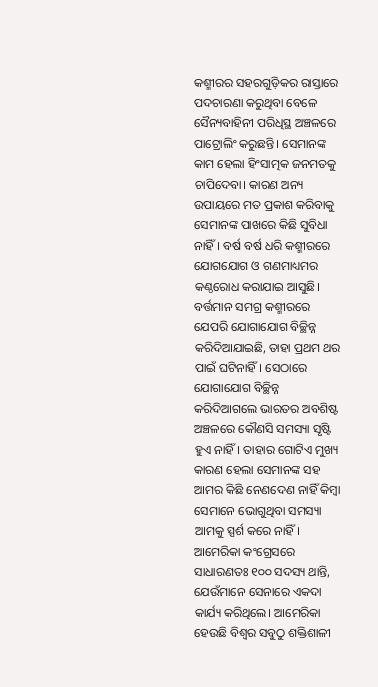କଶ୍ମୀରର ସହରଗୁଡ଼ିକର ରାସ୍ତାରେ ପଦଚାରଣା କରୁଥିବା ବେଳେ ସୈନ୍ୟବାହିନୀ ପରିଧିସ୍ଥ ଅଞ୍ଚଳରେ ପାଟ୍ରୋଲିଂ କରୁଛନ୍ତି। ସେମାନଙ୍କ କାମ ହେଲା ହିଂସାତ୍ମକ ଜନମତକୁ ଚାପିଦେବା। କାରଣ ଅନ୍ୟ ଉପାୟରେ ମତ ପ୍ରକାଶ କରିବାକୁ ସେମାନଙ୍କ ପାଖରେ କିଛି ସୁବିଧା ନାହିଁ। ବର୍ଷ ବର୍ଷ ଧରି କଶ୍ମୀରରେ ଯୋଗଯୋଗ ଓ ଗଣମାଧ୍ୟମର କଣ୍ଠରୋଧ କରାଯାଇ ଆସୁଛି। ବର୍ତ୍ତମାନ ସମଗ୍ର କଶ୍ମୀରରେ ଯେପରି ଯୋଗାଯୋଗ ବିଚ୍ଛିନ୍ନ କରିଦିଆଯାଇଛି, ତାହା ପ୍ରଥମ ଥର ପାଇଁ ଘଟିନାହିଁ। ସେଠାରେ ଯୋଗାଯୋଗ ବିଚ୍ଛିନ୍ନ କରିଦିଆଗଲେ ଭାରତର ଅବଶିଷ୍ଟ ଅଞ୍ଚଳରେ କୌଣସି ସମସ୍ୟା ସୃଷ୍ଟି ହୁଏ ନାହିଁ। ତାହାର ଗୋଟିଏ ମୁଖ୍ୟ କାରଣ ହେଲା ସେମାନଙ୍କ ସହ ଆମର କିଛି ନେଣଦେଣ ନାହିଁ କିମ୍ବା ସେମାନେ ଭୋଗୁଥିବା ସମସ୍ୟା ଆମକୁ ସ୍ପର୍ଶ କରେ ନାହିଁ।
ଆମେରିକା କଂଗ୍ରେସରେ ସାଧାରଣତଃ ୧୦୦ ସଦସ୍ୟ ଥାନ୍ତି, ଯେଉଁମାନେ ସେନାରେ ଏକଦା କାର୍ଯ୍ୟ କରିଥିଲେ। ଆମେରିକା ହେଉଛି ବିଶ୍ୱର ସବୁଠୁ ଶକ୍ତିଶାଳୀ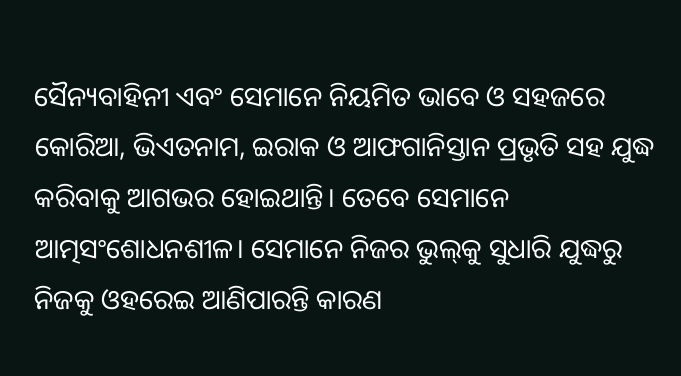ସୈନ୍ୟବାହିନୀ ଏବଂ ସେମାନେ ନିୟମିତ ଭାବେ ଓ ସହଜରେ କୋରିଆ, ଭିଏତନାମ, ଇରାକ ଓ ଆଫଗାନିସ୍ତାନ ପ୍ରଭୃତି ସହ ଯୁଦ୍ଧ କରିବାକୁ ଆଗଭର ହୋଇଥାନ୍ତି। ତେବେ ସେମାନେ ଆତ୍ମସଂଶୋଧନଶୀଳ। ସେମାନେ ନିଜର ଭୁଲ୍‌କୁ ସୁଧାରି ଯୁଦ୍ଧରୁ ନିଜକୁ ଓହରେଇ ଆଣିପାରନ୍ତି କାରଣ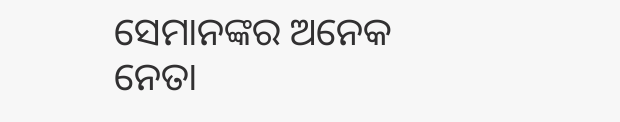ସେମାନଙ୍କର ଅନେକ ନେତା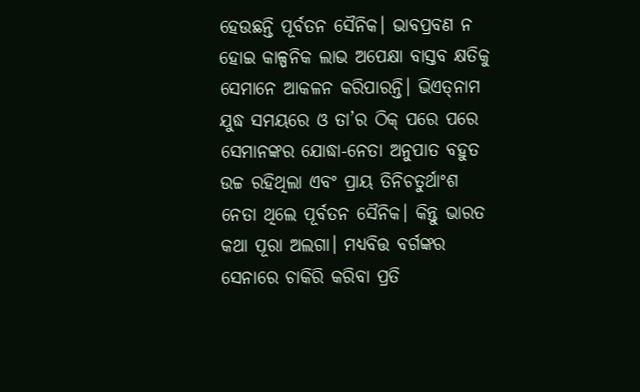ହେଉଛନ୍ତି ପୂର୍ବତନ ସୈନିକ। ଭାବପ୍ରବଣ ନ ହୋଇ କାଳ୍ପନିକ ଲାଭ ଅପେକ୍ଷା ବାସ୍ତବ କ୍ଷତିକୁ ସେମାନେ ଆକଳନ କରିପାରନ୍ତି। ଭିଏତ୍‌ନାମ ଯୁଦ୍ଧ ସମୟରେ ଓ ତା’ର ଠିକ୍‌ ପରେ ପରେ ସେମାନଙ୍କର ଯୋଦ୍ଧା-ନେତା ଅନୁପାତ ବହୁତ ଉଚ୍ଚ ରହିଥିଲା ଏବଂ ପ୍ରାୟ ତିନିଚତୁର୍ଥାଂଶ ନେତା ଥିଲେ ପୂର୍ବତନ ସୈନିକ। କିନ୍ତୁ ଭାରତ କଥା ପୂରା ଅଲଗା। ମଧ୍ୟବିତ୍ତ ବର୍ଗଙ୍କର ସେନାରେ ଚାକିରି କରିବା ପ୍ରତି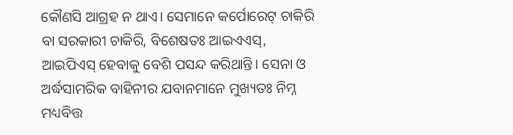କୌଣସି ଆଗ୍ରହ ନ ଥାଏ। ସେମାନେ କର୍ପୋରେଟ୍‌ ଚାକିରି ବା ସରକାରୀ ଚାକିରି, ବିଶେଷତଃ ଆଇଏଏସ୍‌, ଆଇପିଏସ୍‌ ହେବାକୁ ବେଶି ପସନ୍ଦ କରିଥାନ୍ତି। ସେନା ଓ ଅର୍ଦ୍ଧସାମରିକ ବାହିନୀର ଯବାନମାନେ ମୁଖ୍ୟତଃ ନିମ୍ନ ମଧ୍ୟବିତ୍ତ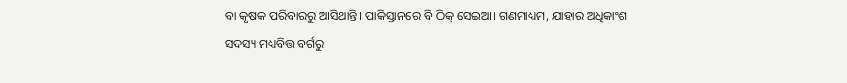ବା କୃଷକ ପରିବାରରୁ ଆସିଥାନ୍ତି। ପାକିସ୍ତାନରେ ବି ଠିକ୍‌ ସେଇଆ। ଗଣମାଧ୍ୟମ, ଯାହାର ଅଧିକାଂଶ ସଦସ୍ୟ ମଧ୍ୟବିତ୍ତ ବର୍ଗରୁ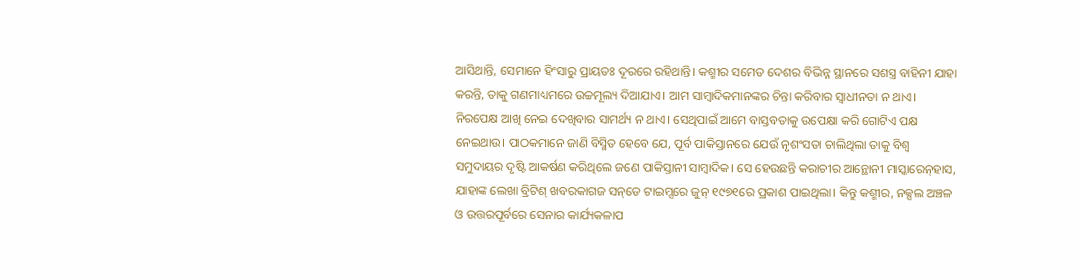ଆସିଥାନ୍ତି, ସେମାନେ ହିଂସାରୁ ପ୍ରାୟତଃ ଦୂରରେ ରହିଥାନ୍ତି। କଶ୍ମୀର ସମେତ ଦେଶର ବିଭିନ୍ନ ସ୍ଥାନରେ ସଶସ୍ତ୍ର ବାହିନୀ ଯାହା କରନ୍ତି, ତାକୁ ଗଣମାଧ୍ୟମରେ ଉଚ୍ଚମୂଲ୍ୟ ଦିଆଯାଏ। ଆମ ସାମ୍ବାଦିକମାନଙ୍କର ଚିନ୍ତା କରିବାର ସ୍ବାଧୀନତା ନ ଥାଏ। ନିରପେକ୍ଷ ଆଖି ନେଇ ଦେଖିବାର ସାମର୍ଥ୍ୟ ନ ଥାଏ। ସେଥିପାଇଁ ଆମେ ବାସ୍ତବତାକୁ ଉପେକ୍ଷା କରି ଗୋଟିଏ ପକ୍ଷ ନେଇଥାଉ। ପାଠକମାନେ ଜାଣି ବିସ୍ମିତ ହେବେ ଯେ, ପୂର୍ବ ପାକିସ୍ତାନରେ ଯେଉଁ ନୃଶଂସତା ଚାଲିଥିଲା ତାକୁ ବିଶ୍ୱ ସମୁଦାୟର ଦୃଷ୍ଟି ଆକର୍ଷଣ କରିଥିଲେ ଜଣେ ପାକିସ୍ତାନୀ ସାମ୍ବାଦିକ। ସେ ହେଉଛନ୍ତି କରାଚୀର ଆନ୍ଥୋନୀ ମାସ୍କାରେନ୍‌ହାସ, ଯାହାଙ୍କ ଲେଖା ବ୍ରିଟିଶ୍‌ ଖବରକାଗଜ ସନ୍‌ଡେ ଟାଇମ୍ସରେ ଜୁନ୍‌ ୧୯୭୧ରେ ପ୍ରକାଶ ପାଇଥିଲା। କିନ୍ତୁ କଶ୍ମୀର, ନକ୍ସଲ ଅଞ୍ଚଳ ଓ ଉତ୍ତରପୂର୍ବରେ ସେନାର କାର୍ଯ୍ୟକଳାପ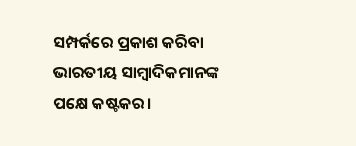ସମ୍ପର୍କରେ ପ୍ରକାଶ କରିବା ଭାରତୀୟ ସାମ୍ବାଦିକମାନଙ୍କ ପକ୍ଷେ କଷ୍ଟକର।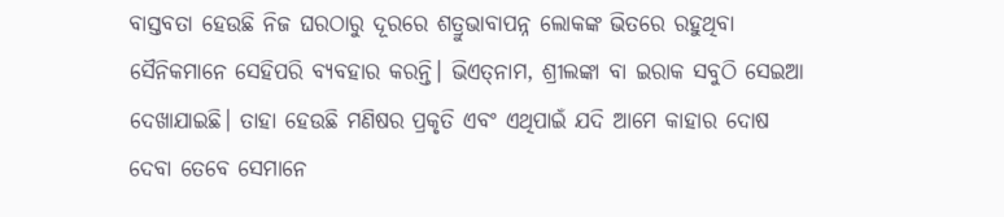ବାସ୍ତବତା ହେଉଛି ନିଜ ଘରଠାରୁ ଦୂରରେ ଶତ୍ରୁଭାବାପନ୍ନ ଲୋକଙ୍କ ଭିତରେ ରହୁଥିବା ସୈନିକମାନେ ସେହିପରି ବ୍ୟବହାର କରନ୍ତି। ଭିଏତ୍‌ନାମ, ଶ୍ରୀଲଙ୍କା ବା ଇରାକ ସବୁଠି ସେଇଆ ଦେଖାଯାଇଛି। ତାହା ହେଉଛି ମଣିଷର ପ୍ରକୃତି ଏବଂ ଏଥିପାଇଁ ଯଦି ଆମେ କାହାର ଦୋଷ ଦେବା ତେବେ ସେମାନେ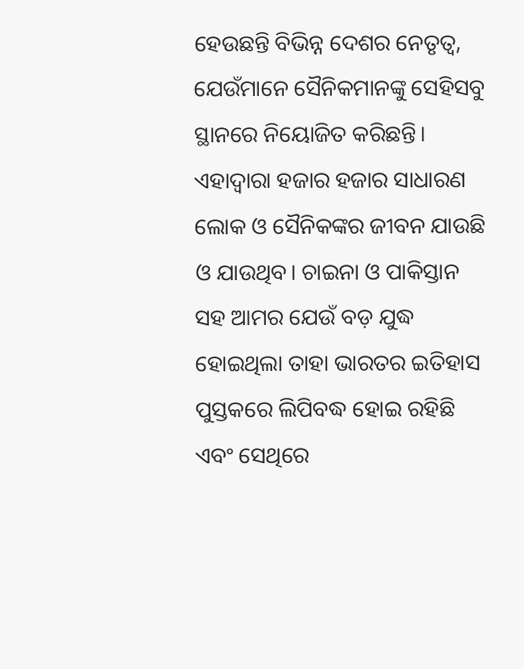ହେଉଛନ୍ତି ବିଭିନ୍ନ ଦେଶର ନେତୃତ୍ୱ, ଯେଉଁମାନେ ସୈନିକମାନଙ୍କୁ ସେହିସବୁ ସ୍ଥାନରେ ନିୟୋଜିତ କରିଛନ୍ତି। ଏହାଦ୍ୱାରା ହଜାର ହଜାର ସାଧାରଣ ଲୋକ ଓ ସୈନିକଙ୍କର ଜୀବନ ଯାଉଛି ଓ ଯାଉଥିବ। ଚାଇନା ଓ ପାକିସ୍ତାନ ସହ ଆମର ଯେଉଁ ବଡ଼ ଯୁଦ୍ଧ ହୋଇଥିଲା ତାହା ଭାରତର ଇତିହାସ ପୁସ୍ତକରେ ଲିପିବଦ୍ଧ ହୋଇ ରହିଛି ଏବଂ ସେଥିରେ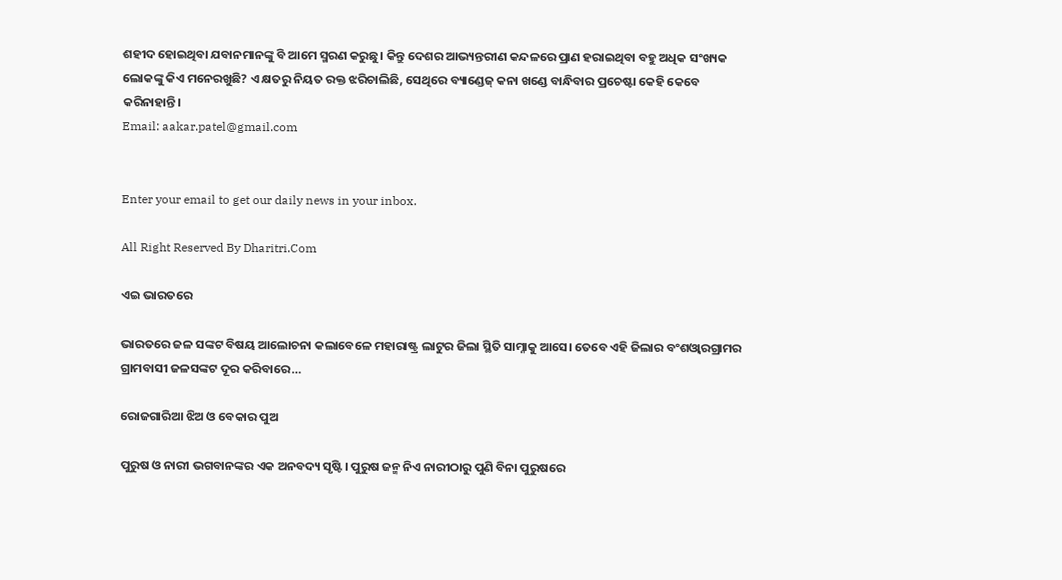ଶହୀଦ ହୋଇଥିବା ଯବାନମାନଙ୍କୁ ବି ଆମେ ସ୍ମରଣ କରୁଛୁ। କିନ୍ତୁ ଦେଶର ଆଭ୍ୟନ୍ତରୀଣ କନ୍ଦଳରେ ପ୍ରାଣ ହରାଇଥିବା ବହୁ ଅଧିକ ସଂଖ୍ୟକ ଲୋକଙ୍କୁ କିଏ ମନେରଖୁଛି? ଏ କ୍ଷତରୁ ନିୟତ ରକ୍ତ ଝରିଚାଲିଛି, ସେଥିରେ ବ୍ୟାଣ୍ଡେଜ୍‌ କନା ଖଣ୍ଡେ ବାନ୍ଧିବାର ପ୍ରଚେଷ୍ଟା କେହି କେବେ କରିନାହାନ୍ତି।
Email: aakar.patel@gmail.com


Enter your email to get our daily news in your inbox.

All Right Reserved By Dharitri.Com

ଏଇ ଭାରତରେ

ଭାରତରେ ଜଳ ସଙ୍କଟ ବିଷୟ ଆଲୋଚନା କଲାବେଳେ ମହାରାଷ୍ଟ୍ର ଲାଟୁର ଜିଲା ସ୍ଥିତି ସାମ୍ନାକୁ ଆସେ। ତେବେ ଏହି ଜିଲାର ବଂଶଓ୍ବାରଗ୍ରାମର ଗ୍ରାମବାସୀ ଜଳସଙ୍କଟ ଦୂର କରିବାରେ…

ରୋଜଗାରିଆ ଝିଅ ଓ ବେକାର ପୁଅ

ପୁରୁଷ ଓ ନାରୀ ଭଗବାନଙ୍କର ଏକ ଅନବଦ୍ୟ ସୃଷ୍ଟି। ପୁରୁଷ ଜନ୍ମ ନିଏ ନାରୀଠାରୁ ପୁଣି ବିନା ପୁରୁଷରେ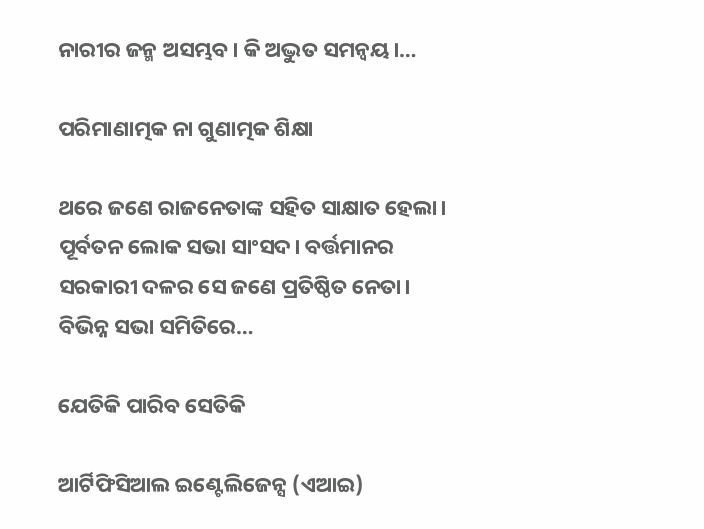ନାରୀର ଜନ୍ମ ଅସମ୍ଭବ। କି ଅଦ୍ଭୁତ ସମନ୍ବୟ।…

ପରିମାଣାତ୍ମକ ନା ଗୁଣାତ୍ମକ ଶିକ୍ଷା

ଥରେ ଜଣେ ରାଜନେତାଙ୍କ ସହିତ ସାକ୍ଷାତ ହେଲା। ପୂର୍ବତନ ଲୋକ ସଭା ସାଂସଦ। ବର୍ତ୍ତମାନର ସରକାରୀ ଦଳର ସେ ଜଣେ ପ୍ରତିଷ୍ଠିତ ନେତା। ବିଭିନ୍ନ ସଭା ସମିତିରେ…

ଯେତିକି ପାରିବ ସେତିକି

ଆର୍ଟିଫିସିଆଲ ଇଣ୍ଟେଲିଜେନ୍ସ (ଏଆଇ)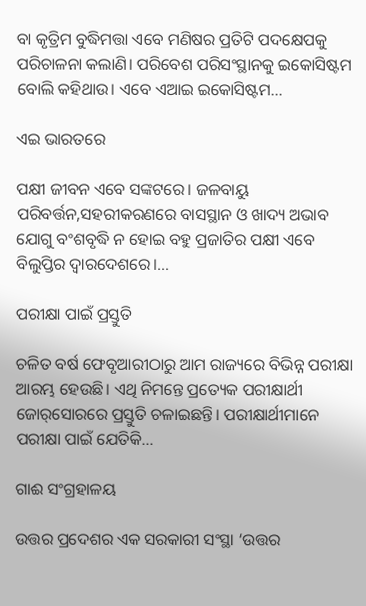ବା କୃତ୍ରିମ ବୁଦ୍ଧିମତ୍ତା ଏବେ ମଣିଷର ପ୍ରତିଟି ପଦକ୍ଷେପକୁ ପରିଚାଳନା କଲାଣି। ପରିବେଶ ପରିସଂସ୍ଥାନକୁ ଇକୋସିଷ୍ଟମ ବୋଲି କହିଥାଉ। ଏବେ ଏଆଇ ଇକୋସିଷ୍ଟମ…

ଏଇ ଭାରତରେ

ପକ୍ଷୀ ଜୀବନ ଏବେ ସଙ୍କଟରେ। ଜଳବାୟୁ ପରିବର୍ତ୍ତନ,ସହରୀକରଣରେ ବାସସ୍ଥାନ ଓ ଖାଦ୍ୟ ଅଭାବ ଯୋଗୁ ବଂଶବୃଦ୍ଧି ନ ହୋଇ ବହୁ ପ୍ରଜାତିର ପକ୍ଷୀ ଏବେ ବିଲୁପ୍ତିର ଦ୍ୱାରଦେଶରେ।…

ପରୀକ୍ଷା ପାଇଁ ପ୍ରସ୍ତୁତି

ଚଳିତ ବର୍ଷ ଫେବୃଆରୀଠାରୁ ଆମ ରାଜ୍ୟରେ ବିଭିନ୍ନ ପରୀକ୍ଷା ଆରମ୍ଭ ହେଉଛି। ଏଥି ନିମନ୍ତେ ପ୍ରତ୍ୟେକ ପରୀକ୍ଷାର୍ଥୀ ଜୋର୍‌ସୋରରେ ପ୍ରସ୍ତୁତି ଚଳାଇଛନ୍ତି। ପରୀକ୍ଷାର୍ଥୀମାନେ ପରୀକ୍ଷା ପାଇଁ ଯେତିକି…

ଗାଈ ସଂଗ୍ରହାଳୟ

ଉତ୍ତର ପ୍ରଦେଶର ଏକ ସରକାରୀ ସଂସ୍ଥା ‘ଉତ୍ତର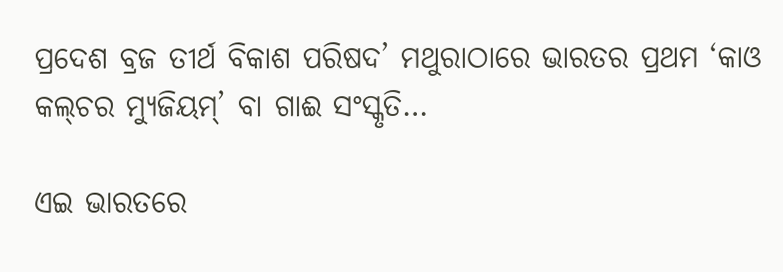ପ୍ରଦେଶ ବ୍ରଜ ତୀର୍ଥ ବିକାଶ ପରିଷଦ’ ମଥୁରାଠାରେ ଭାରତର ପ୍ରଥମ ‘କାଓ କଲ୍‌ଚର ମ୍ୟୁଜିୟମ୍‌’ ବା ଗାଈ ସଂସ୍କୃତି…

ଏଇ ଭାରତରେ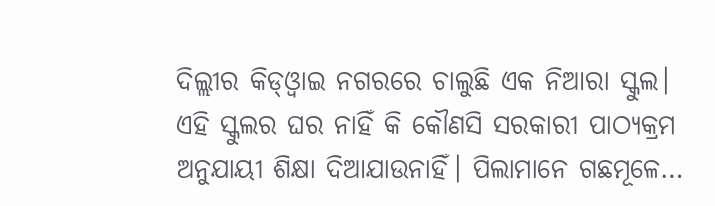ଦିଲ୍ଲୀର କିଡ୍‌ଓ୍ବାଇ ନଗରରେ ଚାଲୁଛି ଏକ ନିଆରା ସ୍କୁଲ। ଏହି ସ୍କୁଲର ଘର ନାହିଁ କି କୌଣସି ସରକାରୀ ପାଠ୍ୟକ୍ରମ ଅନୁଯାୟୀ ଶିକ୍ଷା ଦିଆଯାଉନାହିଁ। ପିଲାମାନେ ଗଛମୂଳେ…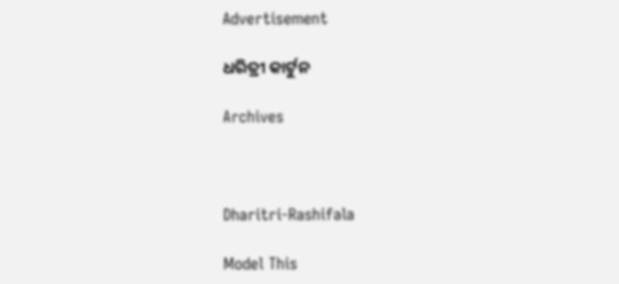Advertisement

ଧରିତ୍ରୀ କାର୍ଟୁନ

Archives



Dharitri-Rashifala

Model This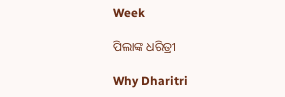Week

ପିଲାଙ୍କ ଧରିତ୍ରୀ

Why Dharitri